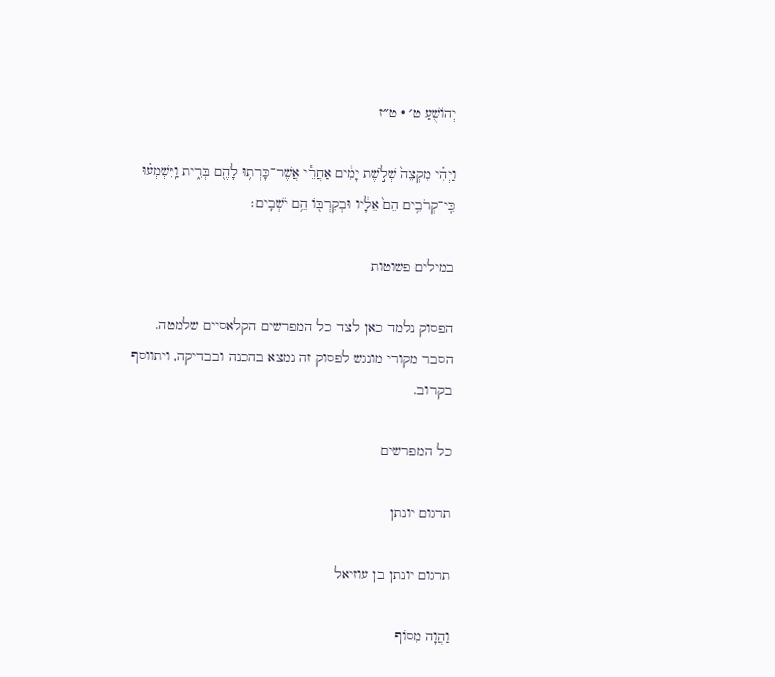יְהוֹשֻׁעַ ט׳ · ט״ז

וַיְהִ֗י מִקְצֵה֙ שְׁלֹ֣שֶׁת יָמִ֔ים אַחֲרֵ֕י אֲשֶׁר־כָּרְת֥וּ לָהֶ֖ם בְּרִ֑ית וַֽיִּשְׁמְע֗וּ כִּֽי־קְרֹבִ֥ים הֵם֙ אֵלָ֔יו וּבְקִרְבּ֖וֹ הֵ֥ם יֹשְׁבִֽים׃

במילים פשוטות

הפסוק נלמד כאן לצד כל המפרשים הקלאסיים שלמטה. הסבר מקורי מונגש לפסוק זה נמצא בהכנה ובבדיקה, ויתווסף בקרוב.

כל המפרשים

תרגום יונתן

תרגום יונתן בן עוזיאל

וַהֲוָה מִסוֹף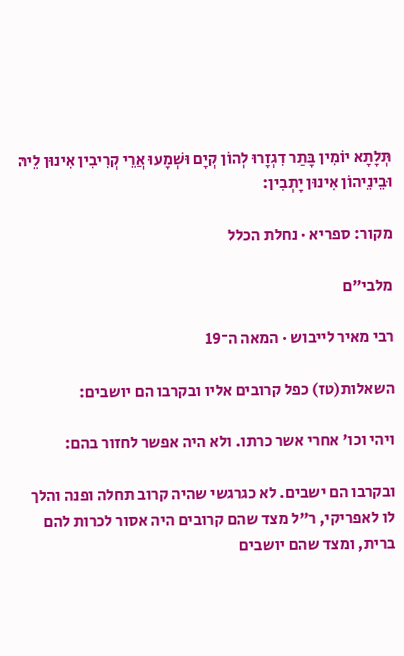תְּלָתָא יוֹמִין בָּתַר דִגְזָרוּ לְהוֹן קְיָם וּשְׁמָעוּ אֲרֵי קְרִיבִין אִינוּן לֵיהּ וּבֵינֵיהוֹן אִינוּן יָתְבִין:

מקור: ספריא · נחלת הכלל

מלבי״ם

רבי מאיר לייבוש · המאה ה־19

השאלות(טז) כפל קרובים אליו ובקרבו הם יושבים:

ויהי וכו' אחרי אשר כרתו. ולא היה אפשר לחזור בהם:

ובקרבו הם ישבים. לא כגרגשי שהיה קרוב תחלה ופנה והלך לו לאפריקי, ר"ל מצד שהם קרובים היה אסור לכרות להם ברית, ומצד שהם יושבים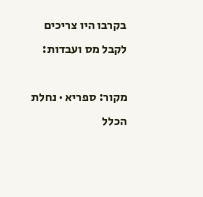בקרבו היו צריכים לקבל מס ועבדות:

מקור: ספריא · נחלת הכלל